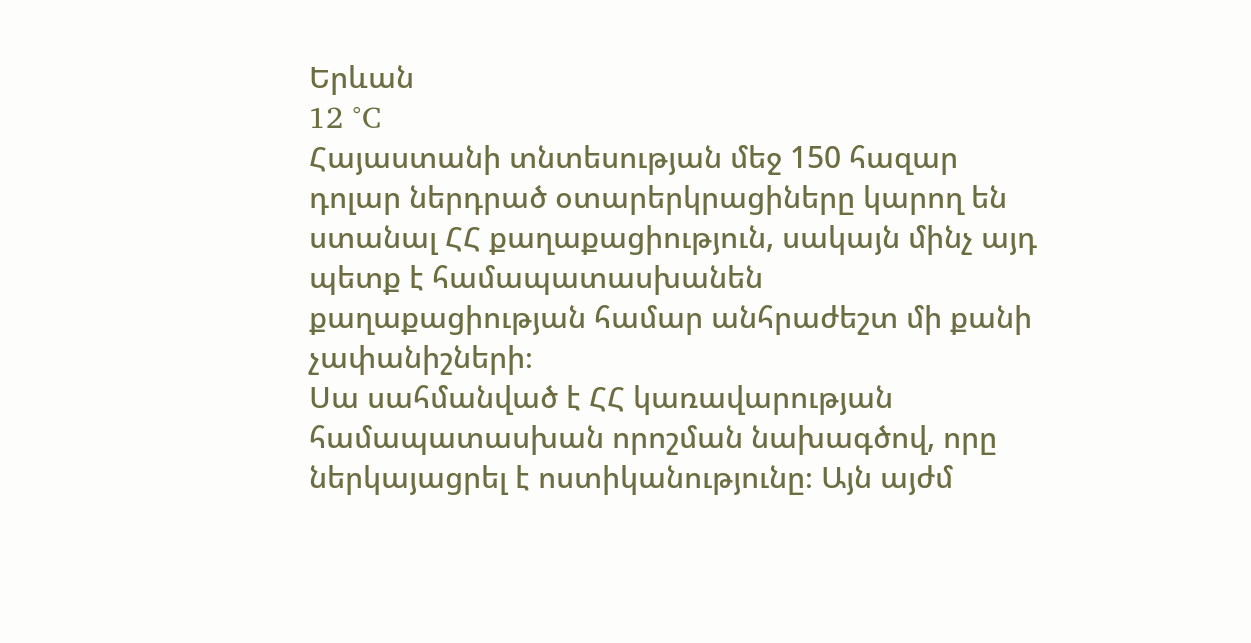Երևան
12 °C
Հայաստանի տնտեսության մեջ 150 հազար դոլար ներդրած օտարերկրացիները կարող են ստանալ ՀՀ քաղաքացիություն, սակայն մինչ այդ պետք է համապատասխանեն քաղաքացիության համար անհրաժեշտ մի քանի չափանիշների։
Սա սահմանված է ՀՀ կառավարության համապատասխան որոշման նախագծով, որը ներկայացրել է ոստիկանությունը։ Այն այժմ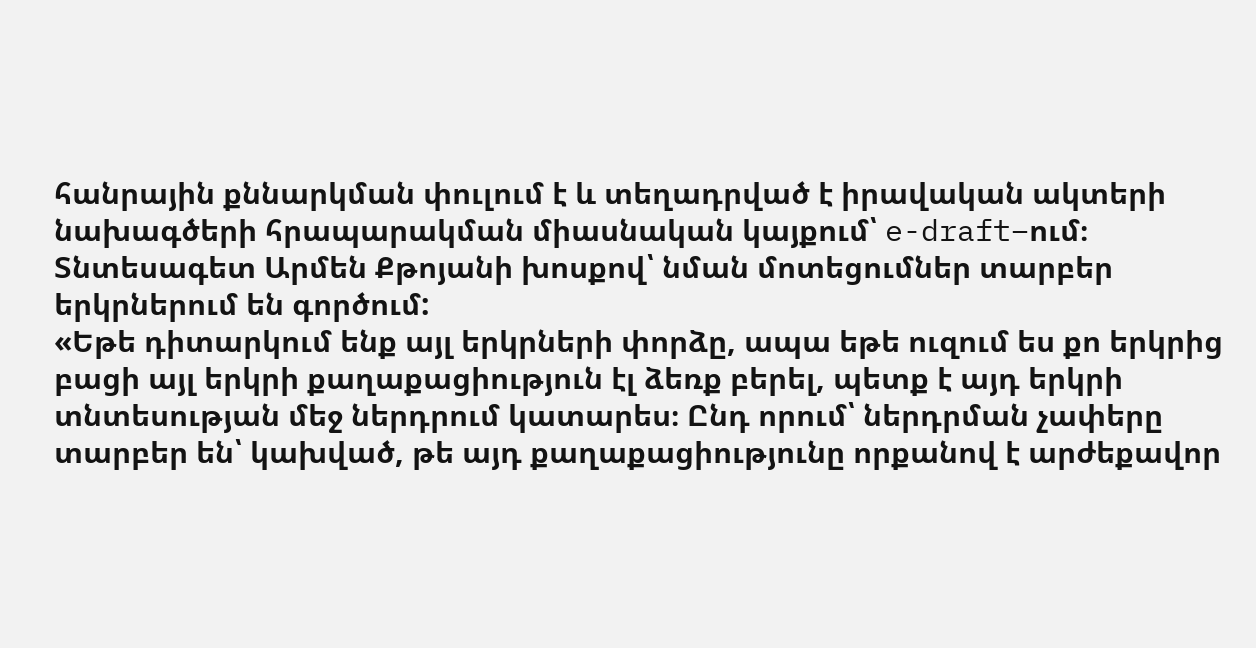հանրային քննարկման փուլում է և տեղադրված է իրավական ակտերի նախագծերի հրապարակման միասնական կայքում՝ e-draft–ում։
Տնտեսագետ Արմեն Քթոյանի խոսքով՝ նման մոտեցումներ տարբեր երկրներում են գործում:
«Եթե դիտարկում ենք այլ երկրների փորձը, ապա եթե ուզում ես քո երկրից բացի այլ երկրի քաղաքացիություն էլ ձեռք բերել, պետք է այդ երկրի տնտեսության մեջ ներդրում կատարես։ Ընդ որում՝ ներդրման չափերը տարբեր են՝ կախված, թե այդ քաղաքացիությունը որքանով է արժեքավոր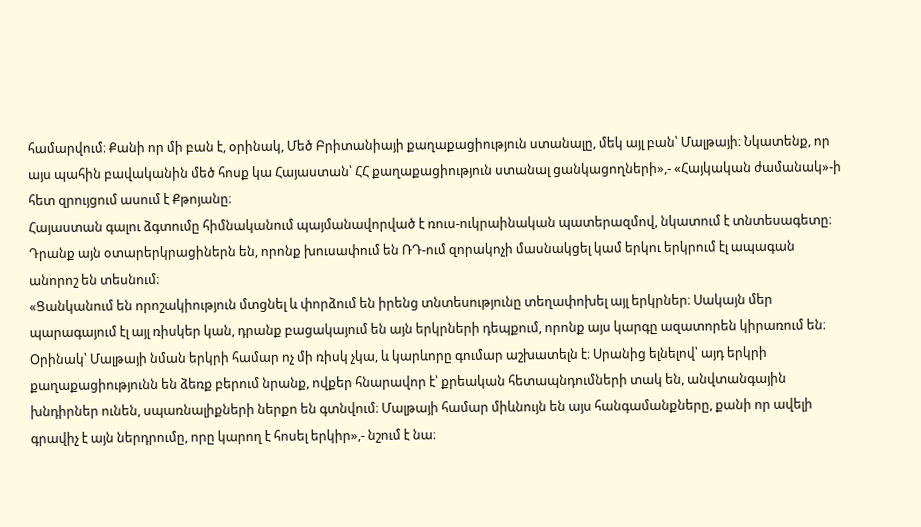համարվում։ Քանի որ մի բան է, օրինակ, Մեծ Բրիտանիայի քաղաքացիություն ստանալը, մեկ այլ բան՝ Մալթայի։ Նկատենք, որ այս պահին բավականին մեծ հոսք կա Հայաստան՝ ՀՀ քաղաքացիություն ստանալ ցանկացողների»,- «Հայկական ժամանակ»-ի հետ զրույցում ասում է Քթոյանը։
Հայաստան գալու ձգտումը հիմնականում պայմանավորված է ռուս-ուկրաինական պատերազմով, նկատում է տնտեսագետը։ Դրանք այն օտարերկրացիներն են, որոնք խուսափում են ՌԴ-ում զորակոչի մասնակցել կամ երկու երկրում էլ ապագան անորոշ են տեսնում։
«Ցանկանում են որոշակիություն մտցնել և փորձում են իրենց տնտեսությունը տեղափոխել այլ երկրներ։ Սակայն մեր պարագայում էլ այլ ռիսկեր կան, դրանք բացակայում են այն երկրների դեպքում, որոնք այս կարգը ազատորեն կիրառում են։ Օրինակ՝ Մալթայի նման երկրի համար ոչ մի ռիսկ չկա, և կարևորը գումար աշխատելն է։ Սրանից ելնելով՝ այդ երկրի քաղաքացիությունն են ձեռք բերում նրանք, ովքեր հնարավոր է՝ քրեական հետապնդումների տակ են, անվտանգային խնդիրներ ունեն, սպառնալիքների ներքո են գտնվում։ Մալթայի համար միևնույն են այս հանգամանքները, քանի որ ավելի գրավիչ է այն ներդրումը, որը կարող է հոսել երկիր»,- նշում է նա։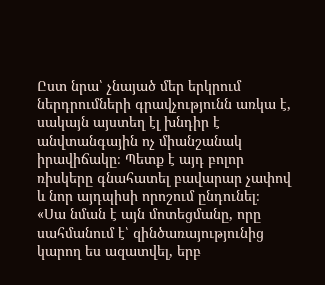Ըստ նրա՝ չնայած մեր երկրում ներդրումների գրավչությունն առկա է, սակայն այստեղ էլ խնդիր է անվտանգային ոչ միանշանակ իրավիճակը։ Պետք է այդ բոլոր ռիսկերը գնահատել բավարար չափով և նոր այդպիսի որոշում ընդունել։
«Սա նման է այն մոտեցմանը, որը սահմանում է՝ զինծառայությունից կարող ես ազատվել, երբ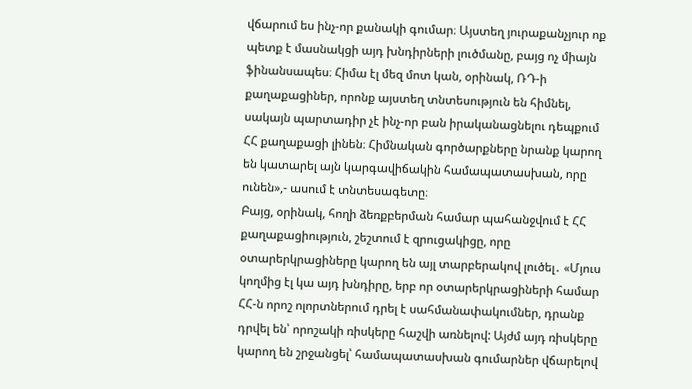վճարում ես ինչ-որ քանակի գումար։ Այստեղ յուրաքանչյուր ոք պետք է մասնակցի այդ խնդիրների լուծմանը, բայց ոչ միայն ֆինանսապես։ Հիմա էլ մեզ մոտ կան, օրինակ, ՌԴ-ի քաղաքացիներ, որոնք այստեղ տնտեսություն են հիմնել, սակայն պարտադիր չէ ինչ-որ բան իրականացնելու դեպքում ՀՀ քաղաքացի լինեն։ Հիմնական գործարքները նրանք կարող են կատարել այն կարգավիճակին համապատասխան, որը ունեն»,- ասում է տնտեսագետը։
Բայց, օրինակ, հողի ձեռքբերման համար պահանջվում է ՀՀ քաղաքացիություն, շեշտում է զրուցակիցը, որը օտարերկրացիները կարող են այլ տարբերակով լուծել․ «Մյուս կողմից էլ կա այդ խնդիրը, երբ որ օտարերկրացիների համար ՀՀ-ն որոշ ոլորտներում դրել է սահմանափակումներ, դրանք դրվել են՝ որոշակի ռիսկերը հաշվի առնելով: Այժմ այդ ռիսկերը կարող են շրջանցել՝ համապատասխան գումարներ վճարելով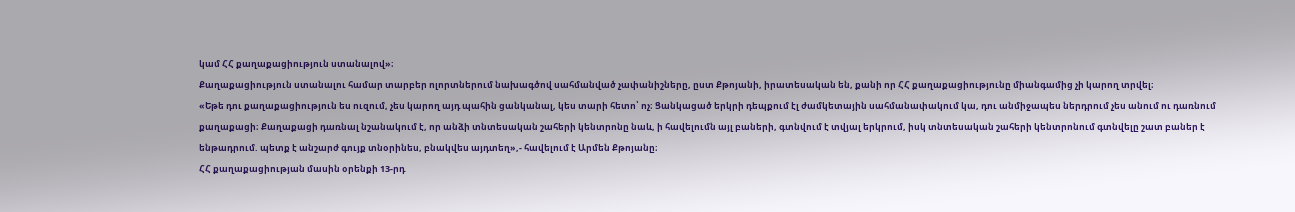կամ ՀՀ քաղաքացիություն ստանալով»։
Քաղաքացիություն ստանալու համար տարբեր ոլորտներում նախագծով սահմանված չափանիշները, ըստ Քթոյանի, իրատեսական են, քանի որ ՀՀ քաղաքացիությունը միանգամից չի կարող տրվել։
«Եթե դու քաղաքացիություն ես ուզում, չես կարող այդ պահին ցանկանալ, կես տարի հետո՝ ոչ։ Ցանկացած երկրի դեպքում էլ ժամկետային սահմանափակում կա, դու անմիջապես ներդրում չես անում ու դառնում քաղաքացի։ Քաղաքացի դառնալ նշանակում է, որ անձի տնտեսական շահերի կենտրոնը նաև, ի հավելումն այլ բաների, գտնվում է տվյալ երկրում, իսկ տնտեսական շահերի կենտրոնում գտնվելը շատ բաներ է ենթադրում. պետք է անշարժ գույք տնօրինես, բնակվես այդտեղ»,- հավելում է Արմեն Քթոյանը։
ՀՀ քաղաքացիության մասին օրենքի 13-րդ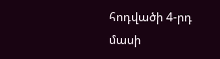հոդվածի 4-րդ մասի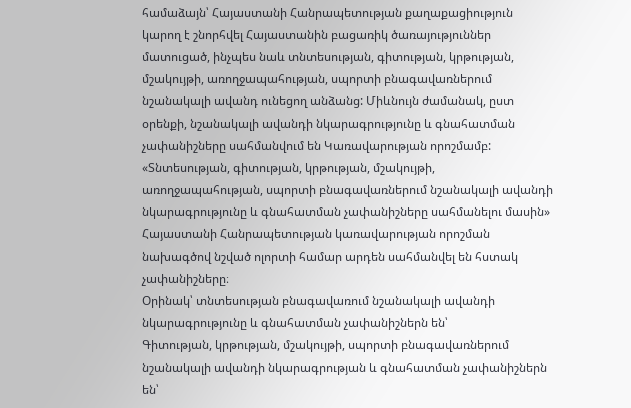համաձայն՝ Հայաստանի Հանրապետության քաղաքացիություն կարող է շնորհվել Հայաստանին բացառիկ ծառայություններ մատուցած, ինչպես նաև տնտեսության, գիտության, կրթության, մշակույթի, առողջապահության, սպորտի բնագավառներում նշանակալի ավանդ ունեցող անձանց: Միևնույն ժամանակ, ըստ օրենքի, նշանակալի ավանդի նկարագրությունը և գնահատման չափանիշները սահմանվում են Կառավարության որոշմամբ:
«Տնտեսության, գիտության, կրթության, մշակույթի, առողջապահության, սպորտի բնագավառներում նշանակալի ավանդի նկարագրությունը և գնահատման չափանիշները սահմանելու մասին» Հայաստանի Հանրապետության կառավարության որոշման նախագծով նշված ոլորտի համար արդեն սահմանվել են հստակ չափանիշները։
Օրինակ՝ տնտեսության բնագավառում նշանակալի ավանդի նկարագրությունը և գնահատման չափանիշներն են՝
Գիտության, կրթության, մշակույթի, սպորտի բնագավառներում նշանակալի ավանդի նկարագրության և գնահատման չափանիշներն են՝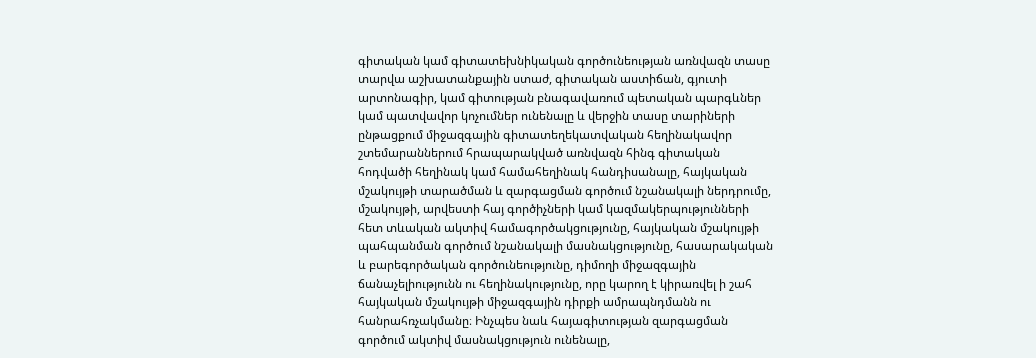գիտական կամ գիտատեխնիկական գործունեության առնվազն տասը տարվա աշխատանքային ստաժ, գիտական աստիճան, գյուտի արտոնագիր, կամ գիտության բնագավառում պետական պարգևներ կամ պատվավոր կոչումներ ունենալը և վերջին տասը տարիների ընթացքում միջազգային գիտատեղեկատվական հեղինակավոր շտեմարաններում հրապարակված առնվազն հինգ գիտական հոդվածի հեղինակ կամ համահեղինակ հանդիսանալը, հայկական մշակույթի տարածման և զարգացման գործում նշանակալի ներդրումը, մշակույթի, արվեստի հայ գործիչների կամ կազմակերպությունների հետ տևական ակտիվ համագործակցությունը, հայկական մշակույթի պահպանման գործում նշանակալի մասնակցությունը, հասարակական և բարեգործական գործունեությունը, դիմողի միջազգային ճանաչելիությունն ու հեղինակությունը, որը կարող է կիրառվել ի շահ հայկական մշակույթի միջազգային դիրքի ամրապնդմանն ու հանրահռչակմանը։ Ինչպես նաև հայագիտության զարգացման գործում ակտիվ մասնակցություն ունենալը,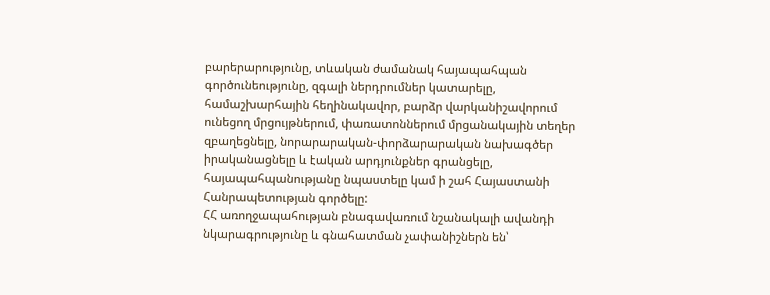բարերարությունը, տևական ժամանակ հայապահպան գործունեությունը, զգալի ներդրումներ կատարելը, համաշխարհային հեղինակավոր, բարձր վարկանիշավորում ունեցող մրցույթներում, փառատոններում մրցանակային տեղեր զբաղեցնելը, նորարարական-փորձարարական նախագծեր իրականացնելը և էական արդյունքներ գրանցելը, հայապահպանությանը նպաստելը կամ ի շահ Հայաստանի Հանրապետության գործելը:
ՀՀ առողջապահության բնագավառում նշանակալի ավանդի նկարագրությունը և գնահատման չափանիշներն են՝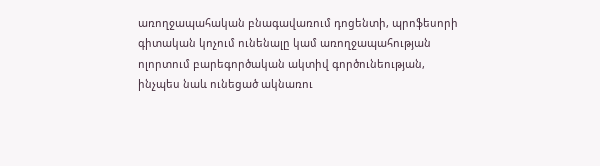առողջապահական բնագավառում դոցենտի, պրոֆեսորի գիտական կոչում ունենալը կամ առողջապահության ոլորտում բարեգործական ակտիվ գործունեության, ինչպես նաև ունեցած ակնառու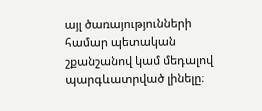այլ ծառայությունների համար պետական շքանշանով կամ մեդալով պարգևատրված լինելը։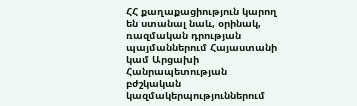ՀՀ քաղաքացիություն կարող են ստանալ նաև, օրինակ, ռազմական դրության պայմաններում Հայաստանի կամ Արցախի Հանրապետության բժշկական կազմակերպություններում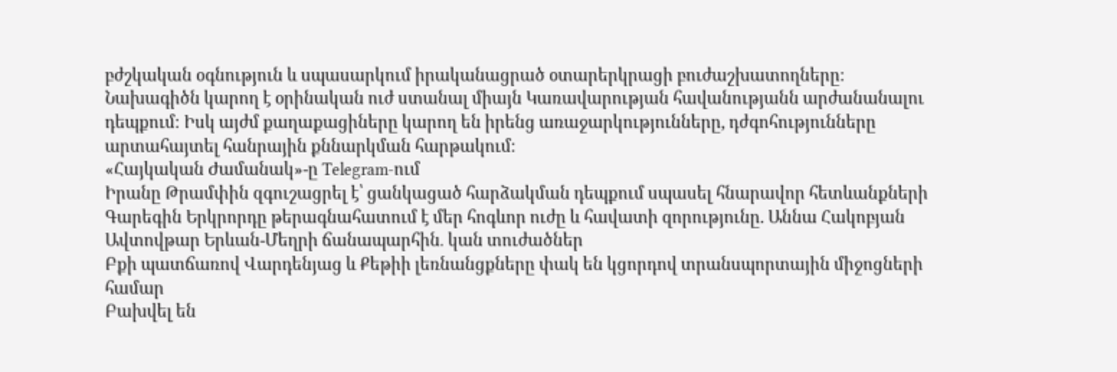բժշկական օգնություն և սպասարկում իրականացրած օտարերկրացի բուժաշխատողները։
Նախագիծն կարող է օրինական ուժ ստանալ միայն Կառավարության հավանությանն արժանանալու դեպքում։ Իսկ այժմ քաղաքացիները կարող են իրենց առաջարկությունները, դժգոհությունները արտահայտել հանրային քննարկման հարթակում։
«Հայկական Ժամանակ»-ը Telegram-ում
Իրանը Թրամփին զգուշացրել է՝ ցանկացած հարձակման դեպքում սպասել հնարավոր հետևանքների
Գարեգին Երկրորդը թերագնահատում է մեր հոգևոր ուժը և հավատի զորությունը. Աննա Հակոբյան
Ավտովթար Երևան-Մեղրի ճանապարհին․ կան տուժածներ
Բքի պատճառով Վարդենյաց և Քեթիի լեռնանցքները փակ են կցորդով տրանսպորտային միջոցների համար
Բախվել են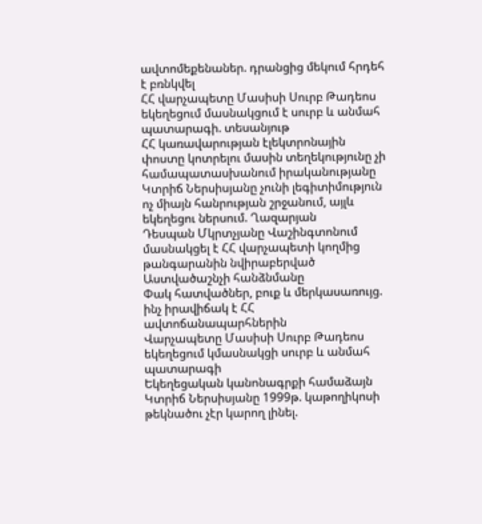ավտոմեքենաներ. դրանցից մեկում հրդեհ է բռնկվել
ՀՀ վարչապետը Մասիսի Սուրբ Թադեոս եկեղեցում մասնակցում է սուրբ և անմահ պատարագի. տեսանյութ
ՀՀ կառավարության էլեկտրոնային փոստը կոտրելու մասին տեղեկությունը չի համապատասխանում իրականությանը
Կտրիճ Ներսիսյանը չունի լեգիտիմություն ոչ միայն հանրության շրջանում, այլև եկեղեցու ներսում. Ղազարյան
Դեսպան Մկրտչյանը Վաշինգտոնում մասնակցել է ՀՀ վարչապետի կողմից թանգարանին նվիրաբերված Աստվածաշնչի հանձնմանը
Փակ հատվածներ, բուք և մերկասառույց. ինչ իրավիճակ է ՀՀ ավտոճանապարհներին
Վարչապետը Մասիսի Սուրբ Թադեոս եկեղեցում կմասնակցի սուրբ և անմահ պատարագի
Եկեղեցական կանոնագրքի համաձայն Կտրիճ Ներսիսյանը 1999թ. կաթողիկոսի թեկնածու չէր կարող լինել.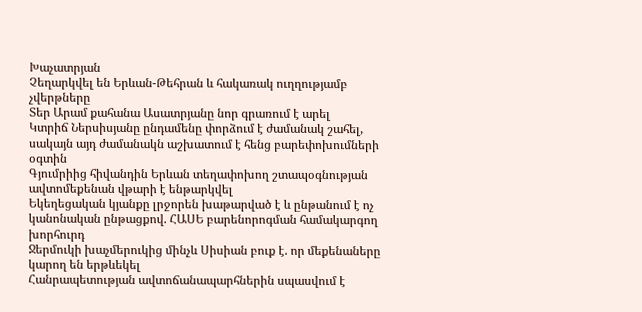Խաչատրյան
Չեղարկվել են Երևան-Թեհրան և հակառակ ուղղությամբ չվերթները
Տեր Արամ քահանա Ասատրյանը նոր գրառում է արել
Կտրիճ Ներսիսյանը ընդամենը փորձում է ժամանակ շահել, սակայն այդ ժամանակն աշխատում է հենց բարեփոխումների օգտին
Գյումրիից հիվանդին Երևան տեղափոխող շտապօգնության ավտոմեքենան վթարի է ենթարկվել
Եկեղեցական կյանքը լրջորեն խաթարված է և ընթանում է ոչ կանոնական ընթացքով. ՀԱՍԵ բարենորոգման համակարգող խորհուրդ
Ջերմուկի խաչմերուկից մինչև Սիսիան բուք է. որ մեքենաները կարող են երթևեկել
Հանրապետության ավտոճանապարհներին սպասվում է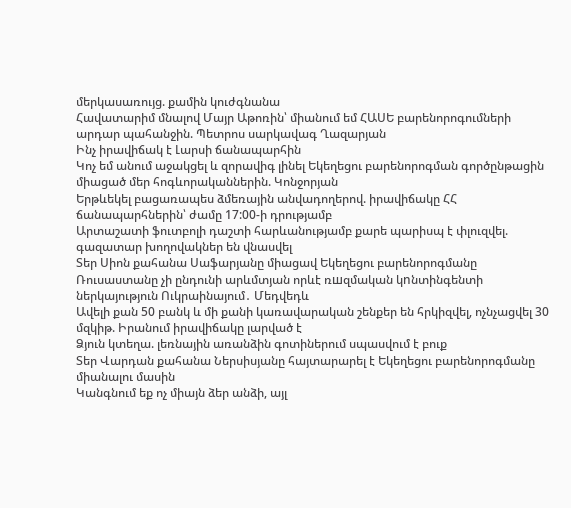մերկասառույց. քամին կուժգնանա
Հավատարիմ մնալով Մայր Աթոռին՝ միանում եմ ՀԱՍԵ բարենորոգումների արդար պահանջին. Պետրոս սարկավագ Ղազարյան
Ինչ իրավիճակ է Լարսի ճանապարհին
Կոչ եմ անում աջակցել և զորավիգ լինել Եկեղեցու բարենորոգման գործընթացին միացած մեր հոգևորականներին. Կոնջորյան
Երթևեկել բացառապես ձմեռային անվադողերով. իրավիճակը ՀՀ ճանապարհներին՝ ժամը 17:00-ի դրությամբ
Արտաշատի ֆուտբոլի դաշտի հարևանությամբ քարե պարիսպ է փլուզվել. գազատար խողովակներ են վնասվել
Տեր Սիոն քահանա Սաֆարյանը միացավ Եկեղեցու բարենորոգմանը
Ռուսաստանը չի ընդունի արևմտյան որևէ ռшզմական կnնտինգենտի ներկայություն Ուկրաինայում․ Մեդվեդև
Ավելի քան 50 բանկ և մի քանի կառավարական շենքեր են հրկիզվել, ոչնչացվել 30 մզկիթ. Իրանում իրավիճակը լարված է
Ձյուն կտեղա. լեռնային առանձին գոտիներում սպասվում է բուք
Տեր Վարդան քահանա Ներսիսյանը հայտարարել է Եկեղեցու բարենորոգմանը միանալու մասին
Կանգնում եք ոչ միայն ձեր անձի, այլ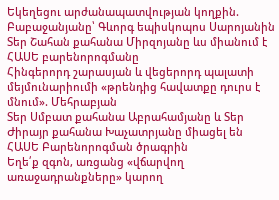Եկեղեցու արժանապատվության կողքին. Բաբաջանյանը՝ Գևորգ եպիսկոպոս Սարոյանին
Տեր Շահան քահանա Միրզոյանը ևս միանում է ՀԱՍԵ բարենորոգմանը
Հինգերորդ շարասյան և վեցերորդ պալատի մեյմունարիումի «թրենդից հավատքը դուրս է մնում». Մեհրաբյան
Տեր Սմբատ քահանա Աբրահամյանը և Տեր Ժիրայր քահանա Խաչատրյանը միացել են ՀԱՍԵ Բարենորոգման ծրագրին
Եղե՛ք զգոն, առցանց «վճարվող առաջադրանքները» կարող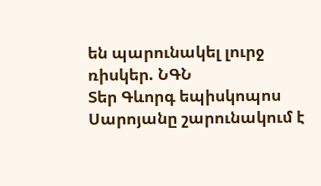են պարունակել լուրջ ռիսկեր. ՆԳՆ
Տեր Գևորգ եպիսկոպոս Սարոյանը շարունակում է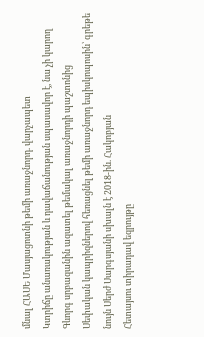մնալ ՀԱՍԵ Մասյացոտնի թեմի առաջնորդ. վարչապետ
Կտրիճը անառակության և դավաճանության սպասավոր է, նա չի կարող Գևորգ սրբազանին ազատել թեմակալ առաջնորդի պաշտոնից
Սեփական կապրիզներով հեռացնել թեմի առաջնորդ եպիսկոպոսին՝ գրեթե նույն Սերժ Սարգսյանի սխալն է 2018-ին. Հակոբյան
Հետայսու տիրադավ եզրույթը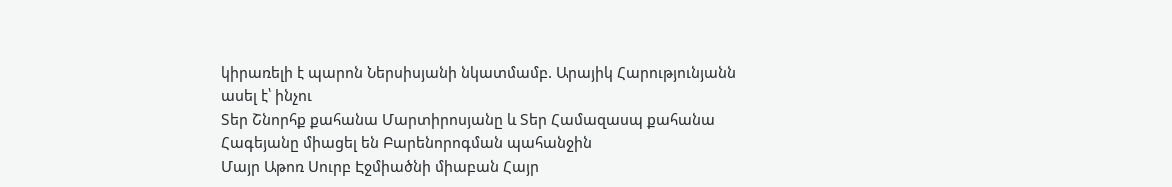կիրառելի է պարոն Ներսիսյանի նկատմամբ. Արայիկ Հարությունյանն ասել է՝ ինչու
Տեր Շնորհք քահանա Մարտիրոսյանը և Տեր Համազասպ քահանա Հագեյանը միացել են Բարենորոգման պահանջին
Մայր Աթոռ Սուրբ Էջմիածնի միաբան Հայր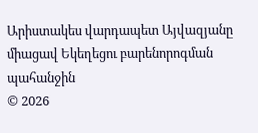Արիստակես վարդապետ Այվազյանը միացավ Եկեղեցու բարենորոգման պահանջին
© 2026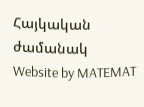Հայկական ժամանակ
Website by MATEMAT